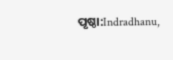ପୃଷ୍ଠା:Indradhanu,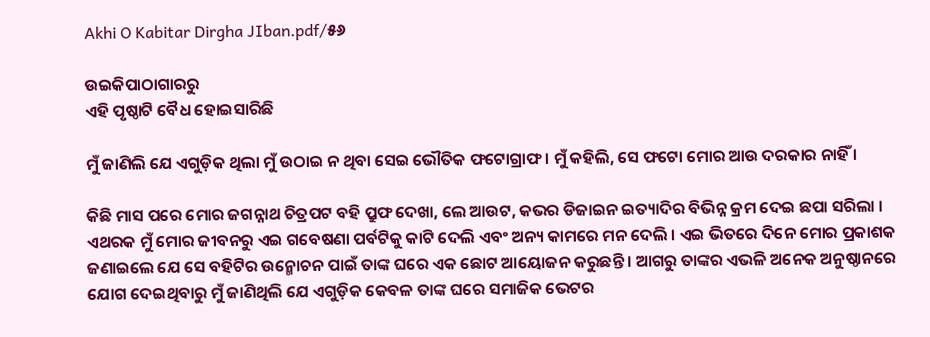Akhi O Kabitar Dirgha JIban.pdf/୫୬

ଉଇକିପାଠାଗାର‌ରୁ
ଏହି ପୃଷ୍ଠାଟି ବୈଧ ହୋଇସାରିଛି

ମୁଁ ଜାଣିଲି ଯେ ଏଗୁଡ଼ିକ ଥିଲା ମୁଁ ଉଠାଇ ନ ଥିବା ସେଇ ଭୌତିକ ଫଟୋଗ୍ରାଫ । ମୁଁ କହିଲି, ସେ ଫଟୋ ମୋର ଆଉ ଦରକାର ନାହିଁ ।

କିଛି ମାସ ପରେ ମୋର ଜଗନ୍ନାଥ ଚିତ୍ରପଟ ବହି ପ୍ରୁଫ ଦେଖା, ଲେ ଆଉଟ, କଭର ଡିଜାଇନ ଇତ୍ୟାଦିର ବିଭିନ୍ନ କ୍ରମ ଦେଇ ଛପା ସରିଲା । ଏଥରକ ମୁଁ ମୋର ଜୀବନରୁ ଏଇ ଗବେଷଣା ପର୍ବଟିକୁ କାଟି ଦେଲି ଏବଂ ଅନ୍ୟ କାମରେ ମନ ଦେଲି । ଏଇ ଭିତରେ ଦିନେ ମୋର ପ୍ରକାଶକ ଜଣାଇଲେ ଯେ ସେ ବହିଟିର ଉନ୍ମୋଚନ ପାଇଁ ତାଙ୍କ ଘରେ ଏକ ଛୋଟ ଆୟୋଜନ କରୁଛନ୍ତି । ଆଗରୁ ତାଙ୍କର ଏଭଳି ଅନେକ ଅନୁଷ୍ଠାନରେ ଯୋଗ ଦେଇଥିବାରୁ ମୁଁ ଜାଣିଥିଲି ଯେ ଏଗୁଡ଼ିକ କେବଳ ତାଙ୍କ ଘରେ ସମାଜିକ ଭେଟର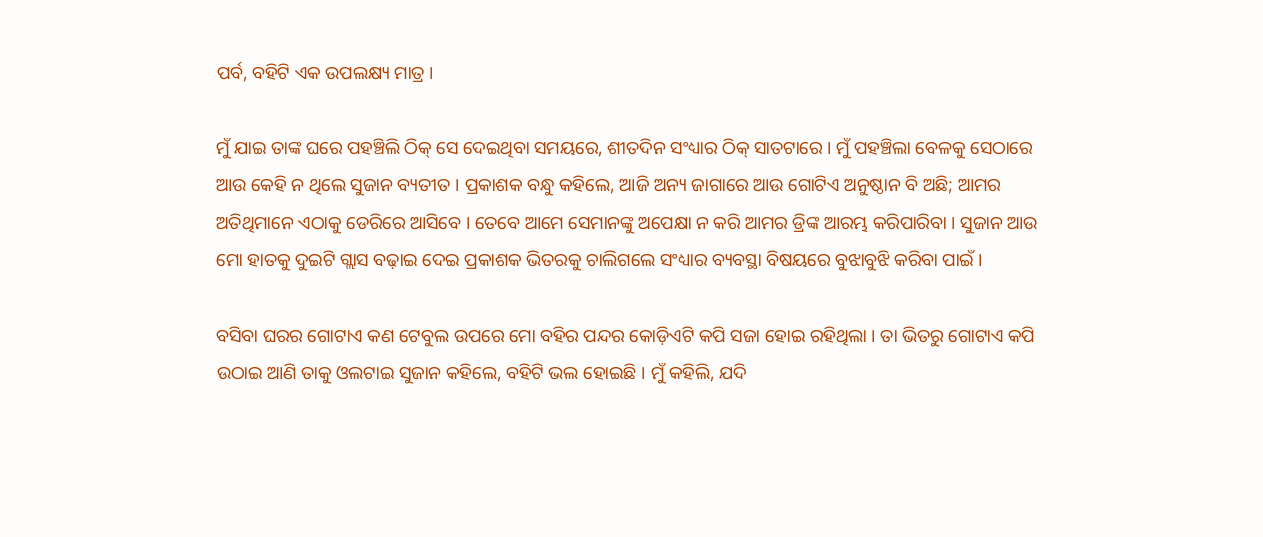ପର୍ବ, ବହିଟି ଏକ ଉପଲକ୍ଷ୍ୟ ମାତ୍ର ।

ମୁଁ ଯାଇ ତାଙ୍କ ଘରେ ପହଞ୍ଚିଲି ଠିକ୍ ସେ ଦେଇଥିବା ସମୟରେ, ଶୀତଦିନ ସଂଧ୍ୟାର ଠିକ୍ ସାତଟାରେ । ମୁଁ ପହଞ୍ଚିଲା ବେଳକୁ ସେଠାରେ ଆଉ କେହି ନ ଥିଲେ ସୁଜାନ ବ୍ୟତୀତ । ପ୍ରକାଶକ ବନ୍ଧୁ କହିଲେ, ଆଜି ଅନ୍ୟ ଜାଗାରେ ଆଉ ଗୋଟିଏ ଅନୁଷ୍ଠାନ ବି ଅଛି; ଆମର ଅତିଥିମାନେ ଏଠାକୁ ଡେରିରେ ଆସିବେ । ତେବେ ଆମେ ସେମାନଙ୍କୁ ଅପେକ୍ଷା ନ କରି ଆମର ଡ୍ରିଙ୍କ ଆରମ୍ଭ କରିପାରିବା । ସୁଜାନ ଆଉ ମୋ ହାତକୁ ଦୁଇଟି ଗ୍ଲାସ ବଢ଼ାଇ ଦେଇ ପ୍ରକାଶକ ଭିତରକୁ ଚାଲିଗଲେ ସଂଧ୍ୟାର ବ୍ୟବସ୍ଥା ବିଷୟରେ ବୁଝାବୁଝି କରିବା ପାଇଁ ।

ବସିବା ଘରର ଗୋଟାଏ କଣ ଟେବୁଲ ଉପରେ ମୋ ବହିର ପନ୍ଦର କୋଡ଼ିଏଟି କପି ସଜା ହୋଇ ରହିଥିଲା । ତା ଭିତରୁ ଗୋଟାଏ କପି ଉଠାଇ ଆଣି ତାକୁ ଓଲଟାଇ ସୁଜାନ କହିଲେ, ବହିଟି ଭଲ ହୋଇଛି । ମୁଁ କହିଲି, ଯଦି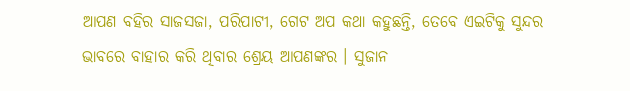ଆପଣ ବହିର ସାଜସଜା, ପରିପାଟୀ, ଗେଟ ଅପ କଥା କହୁଛନ୍ତି, ତେବେ ଏଇଟିକୁ ସୁନ୍ଦର ଭାବରେ ବାହାର କରି ଥିବାର ଶ୍ରେୟ ଆପଣଙ୍କର । ସୁଜାନ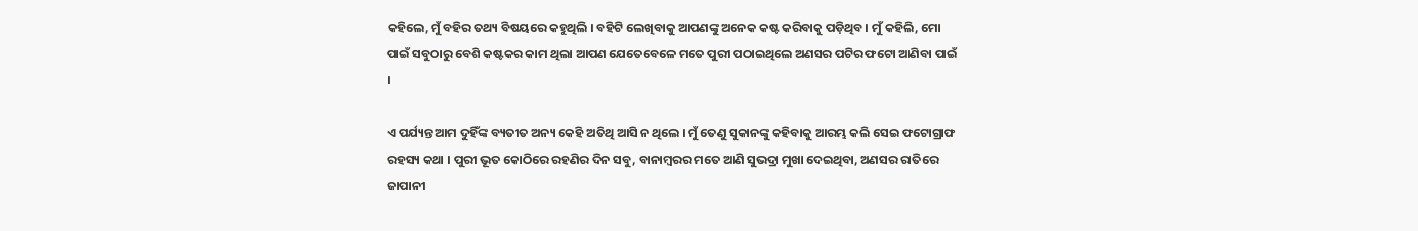କହିଲେ, ମୁଁ ବହିର ତଥ୍ୟ ବିଷୟରେ କହୁଥିଲି । ବହିଟି ଲେଖିବାକୁ ଆପଣଙ୍କୁ ଅନେକ କଷ୍ଟ କରିବାକୁ ପଡ଼ିଥିବ । ମୁଁ କହିଲି, ମୋ ପାଇଁ ସବୁଠାରୁ ବେଶି କଷ୍ଟକର କାମ ଥିଲା ଆପଣ ଯେତେବେଳେ ମତେ ପୁରୀ ପଠାଇଥିଲେ ଅଣସର ପଟିର ଫଟୋ ଆଣିବା ପାଇଁ ।

ଏ ପର୍ଯ୍ୟନ୍ତ ଆମ ଦୁହିଁଙ୍କ ବ୍ୟତୀତ ଅନ୍ୟ କେହି ଅତିଥି ଆସି ନ ଥିଲେ । ମୁଁ ତେଣୁ ସୁକାନଙ୍କୁ କହିବାକୁ ଆରମ୍ଭ କଲି ସେଇ ଫଟୋଗ୍ରାଫ ରହସ୍ୟ କଥା । ପୁରୀ ଭୂତ କୋଠିରେ ରହଣିର ଦିନ ସବୁ, ବାନାମ୍ବରର ମତେ ଆଣି ସୁଭଦ୍ରା ମୁଖା ଦେଇଥିବା, ଅଣସର ରାତିରେ ଜାପାନୀ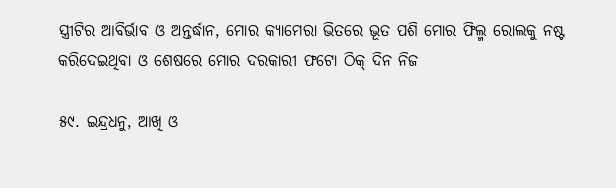ସ୍ତ୍ରୀଟିର ଆବିର୍ଭାବ ଓ ଅନ୍ତର୍ଦ୍ଧାନ, ମୋର କ୍ୟାମେରା ଭିତରେ ଭୂତ ପଶି ମୋର ଫିଲ୍ମ ରୋଲକୁ ନଷ୍ଟ କରିଦେଇଥିବା ଓ ଶେଷରେ ମୋର ଦରକାରୀ ଫଟୋ ଠିକ୍ ଦିନ ନିଜ

୫୯. ଇନ୍ଦ୍ରଧନୁ, ଆଖି ଓ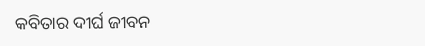କବିତାର ଦୀର୍ଘ ଜୀବନ